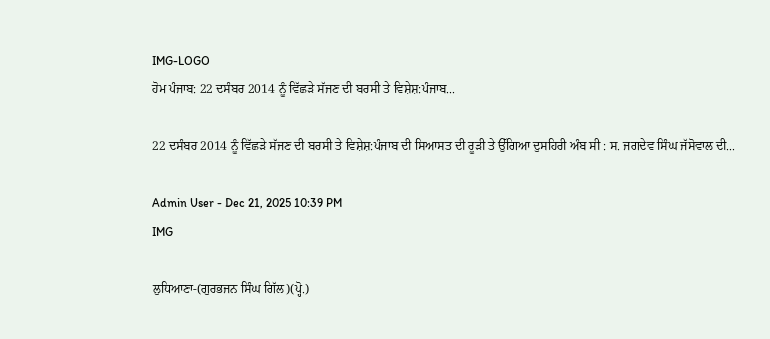IMG-LOGO
ਹੋਮ ਪੰਜਾਬ: 22 ਦਸੰਬਰ 2014 ਨੂੰ ਵਿੱਛੜੇ ਸੱਜਣ ਦੀ ਬਰਸੀ ਤੇ ਵਿਸ਼ੇਸ਼:ਪੰਜਾਬ...

22 ਦਸੰਬਰ 2014 ਨੂੰ ਵਿੱਛੜੇ ਸੱਜਣ ਦੀ ਬਰਸੀ ਤੇ ਵਿਸ਼ੇਸ਼:ਪੰਜਾਬ ਦੀ ਸਿਆਸਤ ਦੀ ਰੂੜੀ ਤੇ ਉੱਗਿਆ ਦੁਸਹਿਰੀ ਅੰਬ ਸੀ : ਸ. ਜਗਦੇਵ ਸਿੰਘ ਜੱਸੋਵਾਲ ਦੀ...

Admin User - Dec 21, 2025 10:39 PM
IMG

ਲੁਧਿਆਣਾ-(ਗੁਰਭਜਨ ਸਿੰਘ ਗਿੱਲ)(ਪ੍ਹੋ.)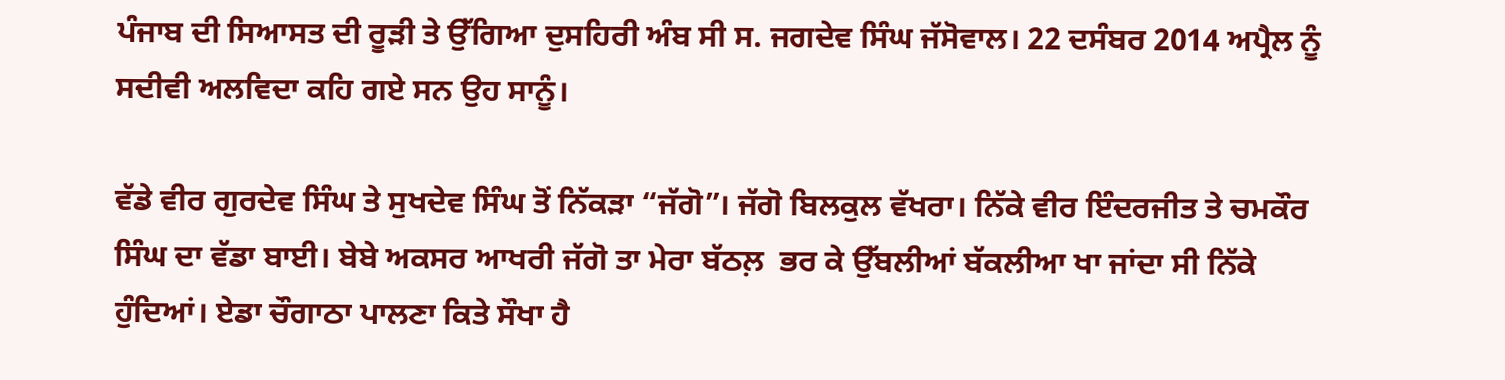ਪੰਜਾਬ ਦੀ ਸਿਆਸਤ ਦੀ ਰੂੜੀ ਤੇ ਉੱਗਿਆ ਦੁਸਹਿਰੀ ਅੰਬ ਸੀ ਸ. ਜਗਦੇਵ ਸਿੰਘ ਜੱਸੋਵਾਲ। 22 ਦਸੰਬਰ 2014 ਅਪ੍ਰੈਲ ਨੂੰ ਸਦੀਵੀ ਅਲਵਿਦਾ ਕਹਿ ਗਏ ਸਨ ਉਹ ਸਾਨੂੰ।

ਵੱਡੇ ਵੀਰ ਗੁਰਦੇਵ ਸਿੰਘ ਤੇ ਸੁਖਦੇਵ ਸਿੰਘ ਤੋਂ ਨਿੱਕੜਾ “ਜੱਗੋ”। ਜੱਗੋ ਬਿਲਕੁਲ ਵੱਖਰਾ। ਨਿੱਕੇ ਵੀਰ ਇੰਦਰਜੀਤ ਤੇ ਚਮਕੌਰ ਸਿੰਘ ਦਾ ਵੱਡਾ ਬਾਈ। ਬੇਬੇ ਅਕਸਰ ਆਖਰੀ ਜੱਗੋ ਤਾ ਮੇਰਾ ਬੱਠਲ਼  ਭਰ ਕੇ ਉੱਬਲੀਆਂ ਬੱਕਲੀਆ ਖਾ ਜਾਂਦਾ ਸੀ ਨਿੱਕੇ ਹੁੰਦਿਆਂ। ਏਡਾ ਚੌਗਾਠਾ ਪਾਲਣਾ ਕਿਤੇ ਸੌਖਾ ਹੈ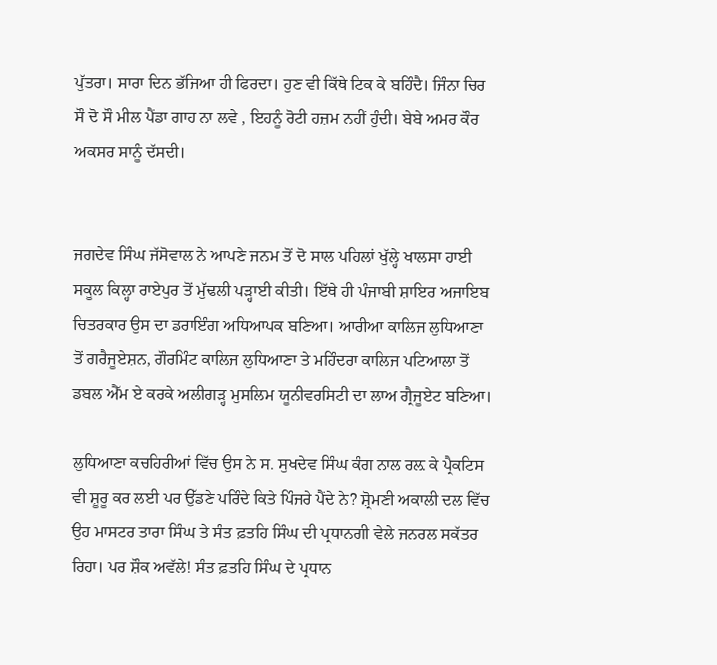ਪੁੱਤਰਾ। ਸਾਰਾ ਦਿਨ ਭੱਜਿਆ ਹੀ ਫਿਰਦਾ। ਹੁਣ ਵੀ ਕਿੱਥੇ ਟਿਕ ਕੇ ਬਹਿੰਦੈ। ਜਿੰਨਾ ਚਿਰ ਸੌ ਦੋ ਸੌ ਮੀਲ ਪੈਂਡਾ ਗਾਹ ਨਾ ਲਵੇ , ਇਹਨੂੰ ਰੋਟੀ ਹਜ਼ਮ ਨਹੀਂ ਹੁੰਦੀ। ਬੇਬੇ ਅਮਰ ਕੌਰ ਅਕਸਰ ਸਾਨੂੰ ਦੱਸਦੀ।


ਜਗਦੇਵ ਸਿੰਘ ਜੱਸੋਵਾਲ ਨੇ ਆਪਣੇ ਜਨਮ ਤੋਂ ਦੋ ਸਾਲ ਪਹਿਲਾਂ ਖੁੱਲ੍ਹੇ ਖਾਲਸਾ ਹਾਈ ਸਕੂਲ ਕਿਲ੍ਹਾ ਰਾਏਪੁਰ ਤੋਂ ਮੁੱਢਲੀ ਪੜ੍ਹਾਈ ਕੀਤੀ। ਇੱਥੇ ਹੀ ਪੰਜਾਬੀ ਸ਼ਾਇਰ ਅਜਾਇਬ ਚਿਤਰਕਾਰ ਉਸ ਦਾ ਡਰਾਇੰਗ ਅਧਿਆਪਕ ਬਣਿਆ। ਆਰੀਆ ਕਾਲਿਜ ਲੁਧਿਆਣਾ ਤੋਂ ਗਰੈਜੂਏਸ਼ਨ, ਗੌਰਮਿੰਟ ਕਾਲਿਜ ਲੁਧਿਆਣਾ ਤੇ ਮਹਿੰਦਰਾ ਕਾਲਿਜ ਪਟਿਆਲਾ ਤੋਂ ਡਬਲ ਐੱਮ ਏ ਕਰਕੇ ਅਲੀਗੜ੍ਹ ਮੁਸਲਿਮ ਯੂਨੀਵਰਸਿਟੀ ਦਾ ਲਾਅ ਗ੍ਰੈਜੂਏਟ ਬਣਿਆ।

ਲੁਧਿਆਣਾ ਕਚਹਿਰੀਆਂ ਵਿੱਚ ਉਸ ਨੇ ਸ. ਸੁਖਦੇਵ ਸਿੰਘ ਕੰਗ ਨਾਲ ਰਲ਼ ਕੇ ਪ੍ਰੈਕਟਿਸ ਵੀ ਸ਼ੂਰੂ ਕਰ ਲਈ ਪਰ ਉੱਡਣੇ ਪਰਿੰਦੇ ਕਿਤੇ ਪਿੰਜਰੇ ਪੈਂਦੇ ਨੇ? ਸ਼੍ਰੋਮਣੀ ਅਕਾਲੀ ਦਲ ਵਿੱਚ ਉਹ ਮਾਸਟਰ ਤਾਰਾ ਸਿੰਘ ਤੇ ਸੰਤ ਫ਼ਤਹਿ ਸਿੰਘ ਦੀ ਪ੍ਰਧਾਨਗੀ ਵੇਲੇ ਜਨਰਲ ਸਕੱਤਰ ਰਿਹਾ। ਪਰ ਸ਼ੌਕ ਅਵੱਲੇ! ਸੰਤ ਫ਼ਤਹਿ ਸਿੰਘ ਦੇ ਪ੍ਰਧਾਨ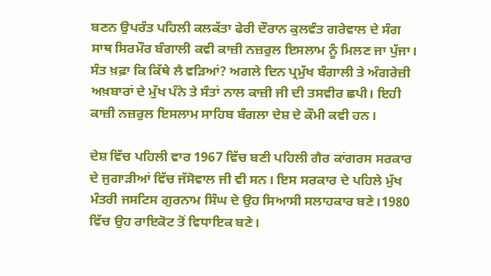ਬਣਨ ਉਪਰੰਤ ਪਹਿਲੀ ਕਲਕੱਤਾ ਫੇਰੀ ਦੌਰਾਨ ਕੁਲਵੰਤ ਗਰੇਵਾਲ ਦੇ ਸੰਗ ਸਾਥ ਸਿਰਮੌਰ ਬੰਗਾਲੀ ਕਵੀ ਕਾਜ਼ੀ ਨਜ਼ਰੁਲ ਇਸਲਾਮ ਨੂੰ ਮਿਲਣ ਜਾ ਪੁੱਜਾ। ਸੰਤ ਖ਼ਫ਼ਾ ਕਿ ਕਿੱਥੇ ਲੈ ਵੜਿਆਂ? ਅਗਲੇ ਦਿਨ ਪ੍ਰਮੁੱਖ ਬੰਗਾਲੀ ਤੇ ਅੰਗਰੇਜ਼ੀ ਅਖ਼ਬਾਰਾਂ ਦੇ ਮੁੱਖ ਪੰਨੇ ਤੇ ਸੰਤਾਂ ਨਾਲ ਕਾਜ਼ੀ ਜੀ ਦੀ ਤਸਵੀਰ ਛਪੀ। ਇਹੀ ਕਾਜ਼ੀ ਨਜ਼ਰੁਲ ਇਸਲਾਮ ਸਾਹਿਬ ਬੰਗਲਾ ਦੇਸ਼ ਦੇ ਕੌਮੀ ਕਵੀ ਹਨ।

ਦੇਸ਼ ਵਿੱਚ ਪਹਿਲੀ ਵਾਰ 1967 ਵਿੱਚ ਬਣੀ ਪਹਿਲੀ ਗੈਰ ਕਾਂਗਰਸ ਸਰਕਾਰ ਦੇ ਜੁਗਾੜੀਆਂ ਵਿੱਚ ਜੱਸੋਵਾਲ ਜੀ ਵੀ ਸਨ। ਇਸ ਸਰਕਾਰ ਦੇ ਪਹਿਲੇ ਮੁੱਖ ਮੰਤਰੀ ਜਸਟਿਸ ਗੁਰਨਾਮ ਸਿੰਘ ਦੇ ਉਹ ਸਿਆਸੀ ਸਲਾਹਕਾਰ ਬਣੇ।1980 ਵਿੱਚ ਉਹ ਰਾਇਕੋਟ ਤੋਂ ਵਿਧਾਇਕ ਬਣੇ।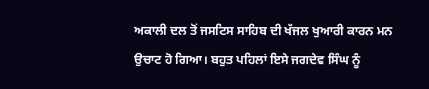ਅਕਾਲੀ ਦਲ ਤੋਂ ਜਸਟਿਸ ਸਾਹਿਬ ਦੀ ਖੱਜਲ ਖੁਆਰੀ ਕਾਰਨ ਮਨ ਉਚਾਟ ਹੋ ਗਿਆ। ਬਹੁਤ ਪਹਿਲਾਂ ਇਸੇ ਜਗਦੇਵ ਸਿੰਘ ਨੂੰ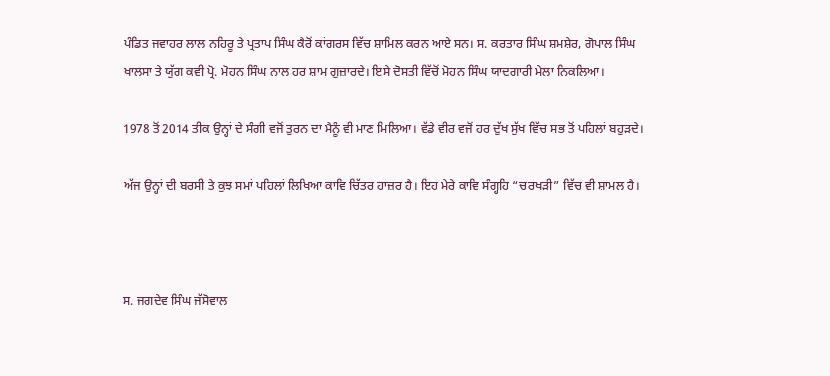ਪੰਡਿਤ ਜਵਾਹਰ ਲਾਲ ਨਹਿਰੂ ਤੇ ਪ੍ਰਤਾਪ ਸਿੰਘ ਕੈਰੋਂ ਕਾਂਗਰਸ ਵਿੱਚ ਸ਼ਾਮਿਲ ਕਰਨ ਆਏ ਸਨ। ਸ. ਕਰਤਾਰ ਸਿੰਘ ਸ਼ਮਸ਼ੇਰ, ਗੋਪਾਲ ਸਿੰਘ ਖਾਲਸਾ ਤੇ ਯੁੱਗ ਕਵੀ ਪ੍ਰੋ. ਮੋਹਨ ਸਿੰਘ ਨਾਲ ਹਰ ਸ਼ਾਮ ਗੁਜ਼ਾਰਦੇ। ਇਸੇ ਦੋਸਤੀ ਵਿੱਚੋਂ ਮੋਹਨ ਸਿੰਘ ਯਾਦਗਾਰੀ ਮੇਲਾ ਨਿਕਲਿਆ।

1978 ਤੋਂ 2014 ਤੀਕ ਉਨ੍ਹਾਂ ਦੇ ਸੰਗੀ ਵਜੋਂ ਤੁਰਨ ਦਾ ਮੈਨੂੰ ਵੀ ਮਾਣ ਮਿਲਿਆ। ਵੱਡੇ ਵੀਰ ਵਜੋਂ ਹਰ ਦੁੱਖ ਸੁੱਖ ਵਿੱਚ ਸਭ ਤੋਂ ਪਹਿਲਾਂ ਬਹੁੜਦੇ।

ਅੱਜ ਉਨ੍ਹਾਂ ਦੀ ਬਰਸੀ ਤੇ ਕੁਝ ਸਮਾਂ ਪਹਿਲਾਂ ਲਿਖਿਆ ਕਾਵਿ ਚਿੱਤਰ ਹਾਜ਼ਰ ਹੈ। ਇਹ ਮੇਰੇ ਕਾਵਿ ਸੰਗ੍ਹਹਿ “ਚਰਖੜੀ” ਵਿੱਚ ਵੀ ਸ਼ਾਮਲ ਹੈ।



ਸ. ਜਗਦੇਵ ਸਿੰਘ ਜੱਸੋਵਾਲ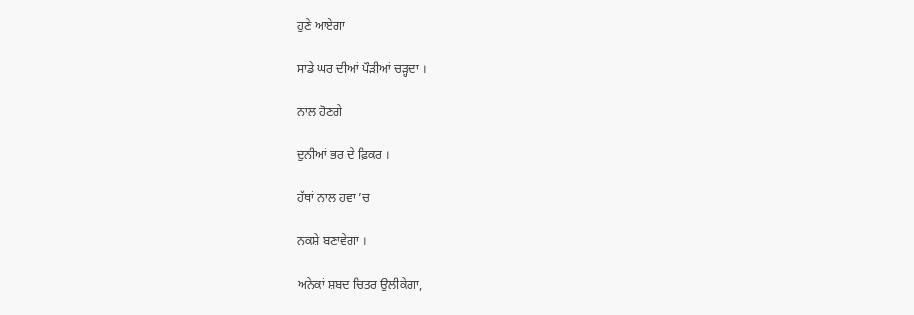ਹੁਣੇ ਆਏਗਾ

ਸਾਡੇ ਘਰ ਦੀਆਂ ਪੌੜੀਆਂ ਚੜ੍ਹਦਾ ।

ਨਾਲ ਹੋਣਗੇ

ਦੁਨੀਆਂ ਭਰ ਦੇ ਫ਼ਿਕਰ ।

ਹੱਥਾਂ ਨਾਲ ਹਵਾ ’ਚ

ਨਕਸ਼ੇ ਬਣਾਵੇਗਾ ।

ਅਨੇਕਾਂ ਸ਼ਬਦ ਚਿਤਰ ਉਲੀਕੇਗਾ,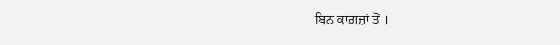ਬਿਨ ਕਾਗ਼ਜ਼ਾਂ ਤੋਂ ।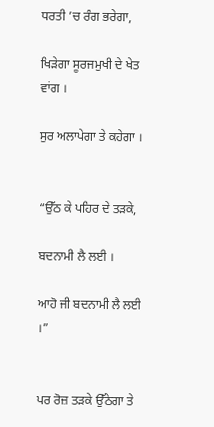ਧਰਤੀ ’ਚ ਰੰਗ ਭਰੇਗਾ,

ਖਿੜੇਗਾ ਸੂਰਜਮੁਖੀ ਦੇ ਖੇਤ ਵਾਂਗ ।

ਸੁਰ ਅਲਾਪੇਗਾ ਤੇ ਕਹੇਗਾ ।


“ਉੱਠ ਕੇ ਪਹਿਰ ਦੇ ਤੜਕੇ,

ਬਦਨਾਮੀ ਲੈ ਲਈ ।

ਆਹੋ ਜੀ ਬਦਨਾਮੀ ਲੈ ਲਈ ।”


ਪਰ ਰੋਜ਼ ਤੜਕੇ ਉੱਠੇਗਾ ਤੇ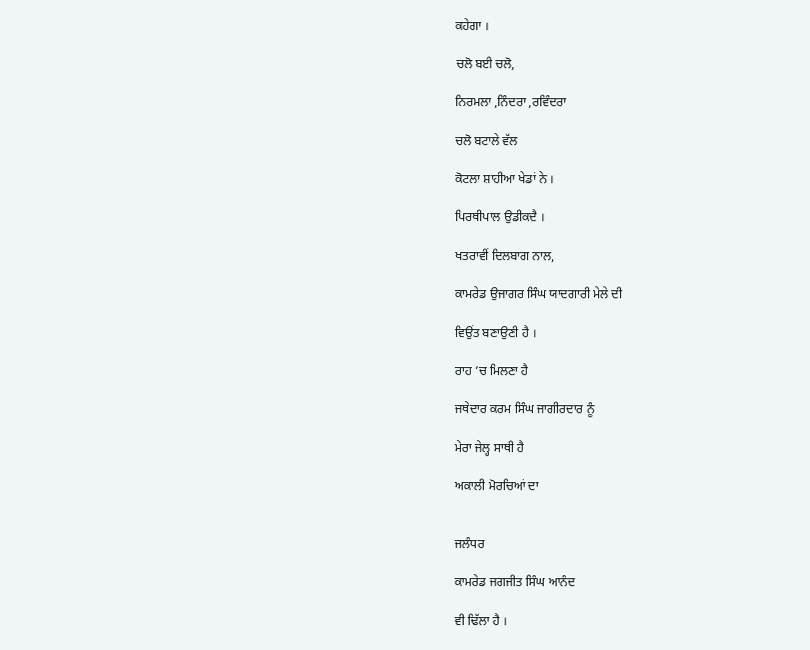ਕਹੇਗਾ ।

ਚਲੋ ਬਈ ਚਲੋ,

ਨਿਰਮਲਾ ,ਨਿੰਦਰਾ ,ਰਵਿੰਦਰਾ

ਚਲੋ ਬਟਾਲੇ ਵੱਲ

ਕੋਟਲਾ ਸ਼ਾਹੀਆ ਖੇਡਾਂ ਨੇ ।

ਪਿਰਥੀਪਾਲ ਉਡੀਕਦੈ ।

ਖਤਰਾਵੀਂ ਦਿਲਬਾਗ ਨਾਲ,

ਕਾਮਰੇਡ ਉਜਾਗਰ ਸਿੰਘ ਯਾਦਗਾਰੀ ਮੇਲੇ ਦੀ

ਵਿਉਂਤ ਬਣਾਉਣੀ ਹੈ ।

ਰਾਹ ’ਚ ਮਿਲਣਾ ਹੈ

ਜਥੇਦਾਰ ਕਰਮ ਸਿੰਘ ਜਾਗੀਰਦਾਰ ਨੂੰ

ਮੇਰਾ ਜੇਲ੍ਹ ਸਾਥੀ ਹੈ

ਅਕਾਲੀ ਮੋਰਚਿਆਂ ਦਾ


ਜਲੰਧਰ

ਕਾਮਰੇਡ ਜਗਜੀਤ ਸਿੰਘ ਆਨੰਦ

ਵੀ ਢਿੱਲਾ ਹੈ ।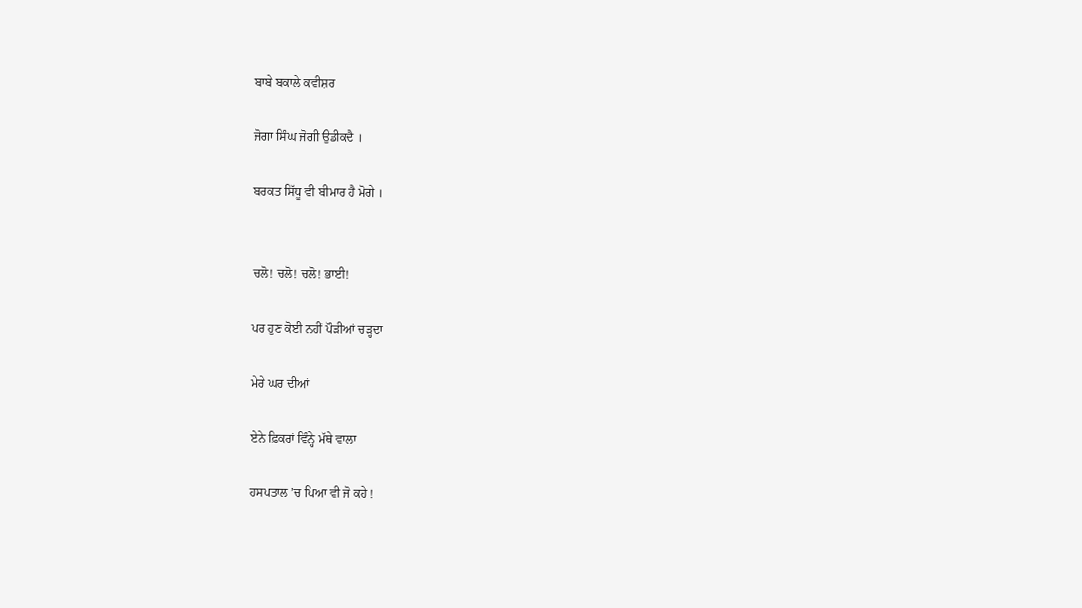ਬਾਬੇ ਬਕਾਲੇ ਕਵੀਸ਼ਰ

ਜੋਗਾ ਸਿੰਘ ਜੋਗੀ ਉਡੀਕਦੈ ।

ਬਰਕਤ ਸਿੱਧੂ ਵੀ ਬੀਮਾਰ ਹੈ ਮੋਗੇ ।


ਚਲੋ! ਚਲੋ! ਚਲੋ! ਭਾਈ!

ਪਰ ਹੁਣ ਕੋਈ ਨਹੀਂ ਪੌੜੀਆਂ ਚੜ੍ਹਦਾ

ਮੇਰੇ ਘਰ ਦੀਆਂ

ਏਨੇ ਫ਼ਿਕਰਾਂ ਵਿੰਨ੍ਹੇ ਮੱਥੇ ਵਾਲਾ

ਹਸਪਤਾਲ ’ਚ ਪਿਆ ਵੀ ਜੋ ਕਹੇ !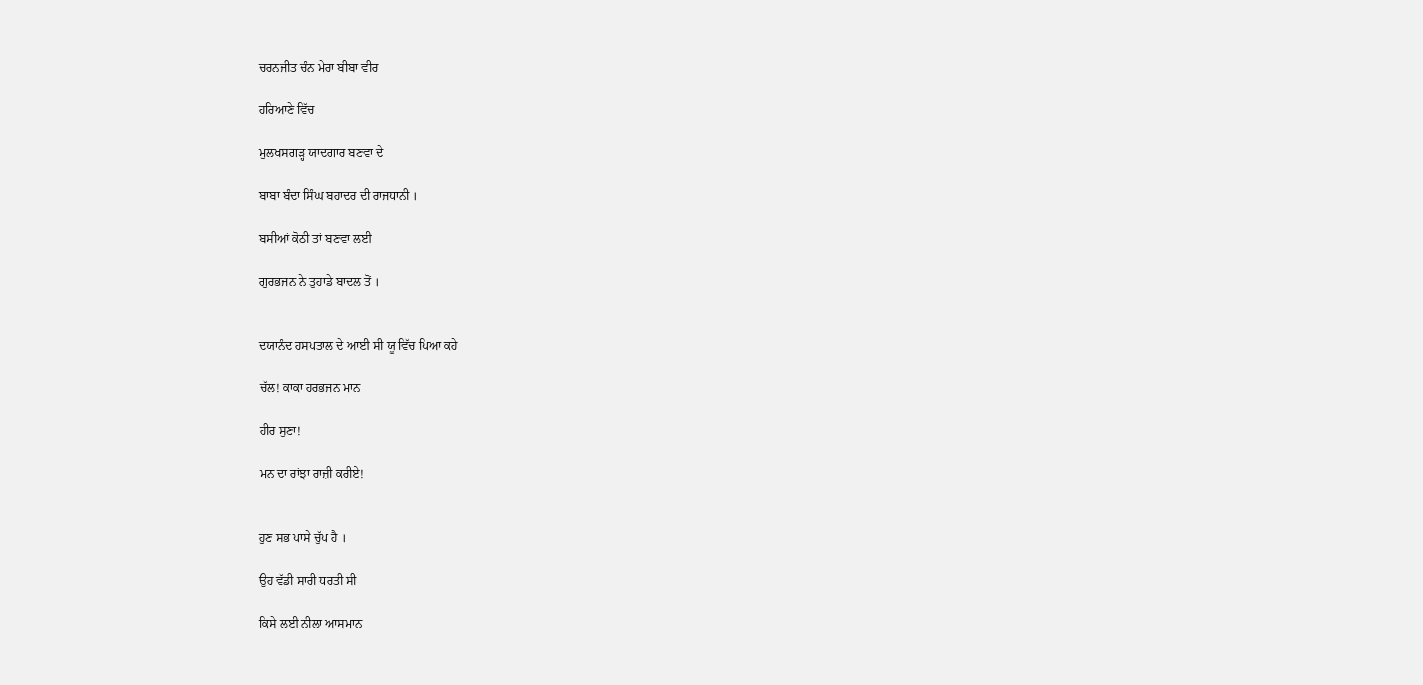ਚਰਨਜੀਤ ਚੰਨ ਮੇਰਾ ਬੀਬਾ ਵੀਰ

ਹਰਿਆਣੇ ਵਿੱਚ

ਮੁਲਖਸਗੜ੍ਹ ਯਾਦਗਾਰ ਬਣਵਾ ਦੇ

ਬਾਬਾ ਬੰਦਾ ਸਿੰਘ ਬਹਾਦਰ ਦੀ ਰਾਜਧਾਨੀ ।

ਬਸੀਆਂ ਕੋਠੀ ਤਾਂ ਬਣਵਾ ਲਈ

ਗੁਰਭਜਨ ਨੇ ਤੁਹਾਡੇ ਬਾਦਲ ਤੋਂ ।


ਦਯਾਨੰਦ ਹਸਪਤਾਲ ਦੇ ਆਈ ਸੀ ਯੂ ਵਿੱਚ ਪਿਆ ਕਹੇ

ਚੱਲ! ਕਾਕਾ ਹਰਭਜਨ ਮਾਨ

ਹੀਰ ਸੁਣਾ!

ਮਨ ਦਾ ਰਾਂਝਾ ਰਾਜ਼ੀ ਕਰੀਏ!


ਹੁਣ ਸਭ ਪਾਸੇ ਚੁੱਪ ਹੈ ।

ਉਹ ਵੱਡੀ ਸਾਰੀ ਧਰਤੀ ਸੀ

ਕਿਸੇ ਲਈ ਨੀਲਾ ਆਸਮਾਨ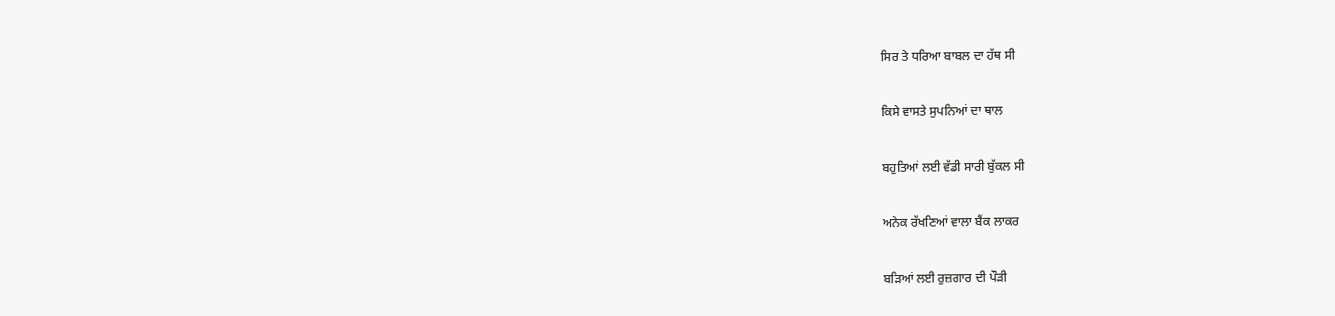ਸਿਰ ਤੇ ਧਰਿਆ ਬਾਬਲ ਦਾ ਹੱਥ ਸੀ

ਕਿਸੇ ਵਾਸਤੇ ਸੁਪਨਿਆਂ ਦਾ ਥਾਲ

ਬਹੁਤਿਆਂ ਲਈ ਵੱਡੀ ਸਾਰੀ ਬੁੱਕਲ ਸੀ

ਅਨੇਕ ਰੱਖਣਿਆਂ ਵਾਲਾ ਬੈਂਕ ਲਾਕਰ

ਬੜਿਆਂ ਲਈ ਰੁਜ਼ਗਾਰ ਦੀ ਪੌੜੀ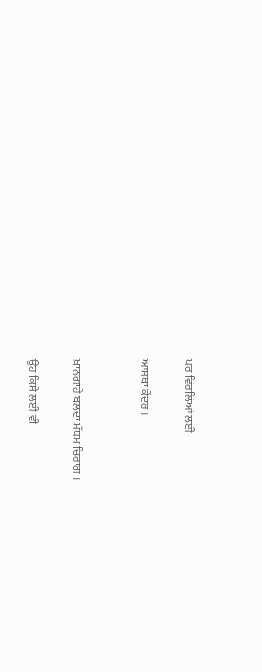ਪਰ ਵਿਰਲਿਆਂ ਲਈ

ਆਸਥਾ ਕੇਂਦਰ ।


ਖ਼ਾਨਗਾਹੇ ਬਲਦਾ ਮੱਧਮ ਚਿਰਾਗ ।

ਉਹ ਕਿਸੇ ਲਈ ਵੀ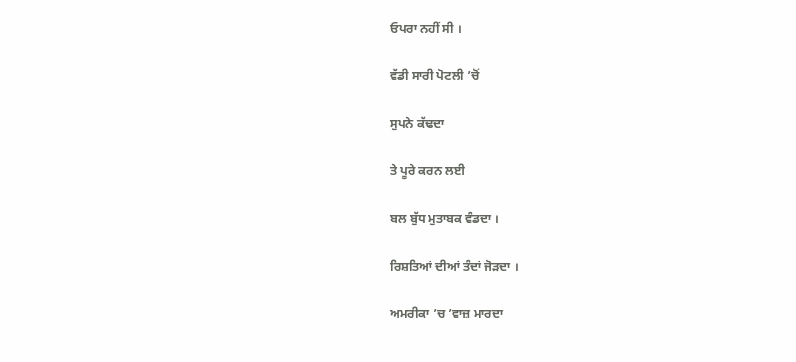ਓਪਰਾ ਨਹੀਂ ਸੀ ।

ਵੱਡੀ ਸਾਰੀ ਪੋਟਲੀ ’ਚੋਂ

ਸੁਪਨੇ ਕੱਢਦਾ

ਤੇ ਪੂਰੇ ਕਰਨ ਲਈ

ਬਲ ਬੁੱਧ ਮੁਤਾਬਕ ਵੰਡਦਾ ।

ਰਿਸ਼ਤਿਆਂ ਦੀਆਂ ਤੰਦਾਂ ਜੋੜਦਾ ।

ਅਮਰੀਕਾ ’ਚ ’ਵਾਜ਼ ਮਾਰਦਾ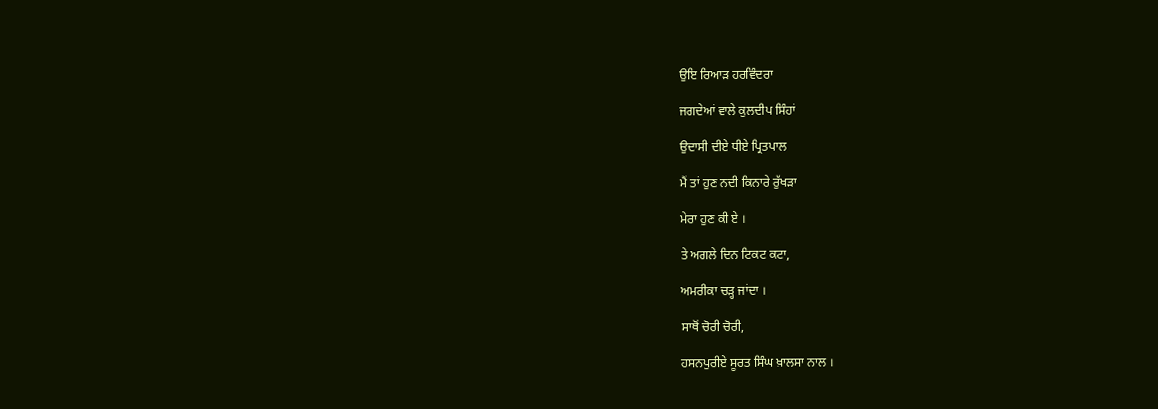ਉਇ ਰਿਆੜ ਹਰਵਿੰਦਰਾ

ਜਗਦੇਆਂ ਵਾਲੇ ਕੁਲਦੀਪ ਸਿੰਹਾਂ

ਉਦਾਸੀ ਦੀਏ ਧੀਏ ਪ੍ਰਿਤਪਾਲ

ਮੈਂ ਤਾਂ ਹੁਣ ਨਦੀ ਕਿਨਾਰੇ ਰੁੱਖੜਾ

ਮੇਰਾ ਹੁਣ ਕੀ ਏ ।

ਤੇ ਅਗਲੇ ਦਿਨ ਟਿਕਟ ਕਟਾ,

ਅਮਰੀਕਾ ਚੜ੍ਹ ਜਾਂਦਾ ।

ਸਾਥੋਂ ਚੋਰੀ ਚੋਰੀ,

ਹਸਨਪੁਰੀਏ ਸੂਰਤ ਸਿੰਘ ਖ਼ਾਲਸਾ ਨਾਲ ।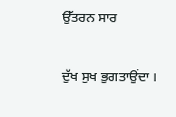ਉੱਤਰਨ ਸਾਰ

ਦੁੱਖ ਸੁਖ ਭੁਗਤਾਉਂਦਾ ।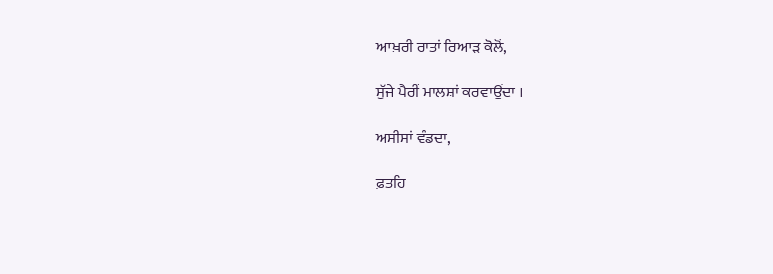ਆਖ਼ਰੀ ਰਾਤਾਂ ਰਿਆੜ ਕੋਲੋਂ,

ਸੁੱਜੇ ਪੈਰੀਂ ਮਾਲਸ਼ਾਂ ਕਰਵਾਉਂਦਾ ।

ਅਸੀਸਾਂ ਵੰਡਦਾ,

ਫ਼ਤਹਿ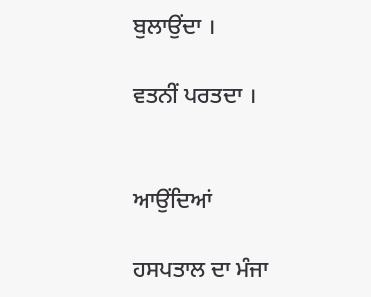ਬੁਲਾਉਂਦਾ ।

ਵਤਨੀਂ ਪਰਤਦਾ ।


ਆਉਂਦਿਆਂ

ਹਸਪਤਾਲ ਦਾ ਮੰਜਾ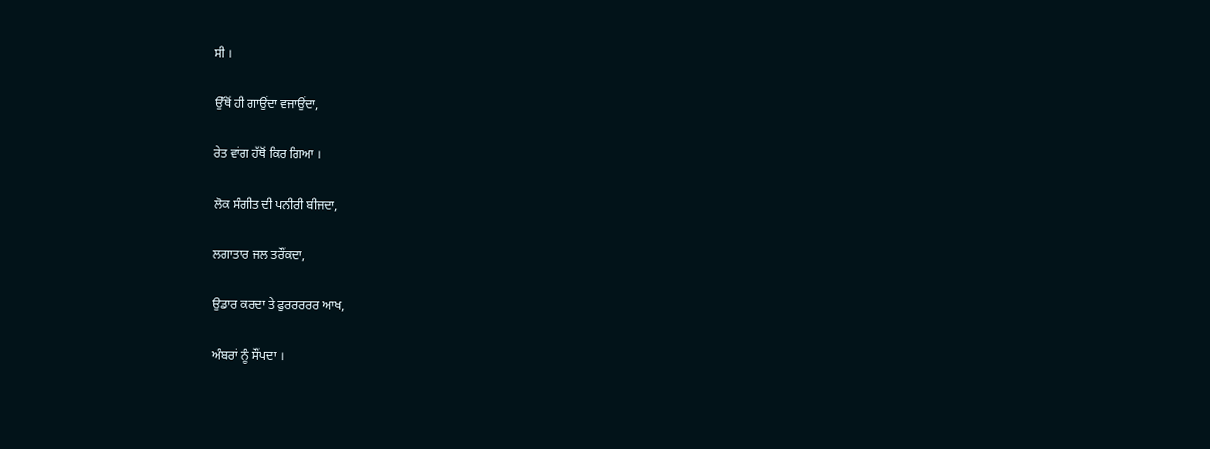ਸੀ ।

ਉੱਥੋਂ ਹੀ ਗਾਉਂਦਾ ਵਜਾਉਂਦਾ,

ਰੇਤ ਵਾਂਗ ਹੱਥੋਂ ਕਿਰ ਗਿਆ ।

ਲੋਕ ਸੰਗੀਤ ਦੀ ਪਨੀਰੀ ਬੀਜਦਾ,

ਲਗਾਤਾਰ ਜਲ ਤਰੌਂਕਦਾ,

ਉਡਾਰ ਕਰਦਾ ਤੇ ਫੁਰਰਰਰਰ ਆਖ,

ਅੰਬਰਾਂ ਨੂੰ ਸੌਂਪਦਾ ।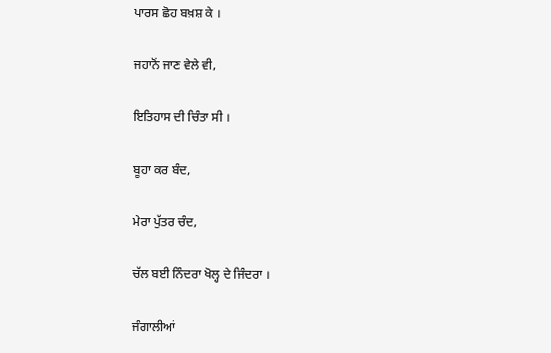ਪਾਰਸ ਛੋਹ ਬਖ਼ਸ਼ ਕੇ ।

ਜਹਾਨੋਂ ਜਾਣ ਵੇਲੇ ਵੀ,

ਇਤਿਹਾਸ ਦੀ ਚਿੰਤਾ ਸੀ ।

ਬੂਹਾ ਕਰ ਬੰਦ,

ਮੇਰਾ ਪੁੱਤਰ ਚੰਦ,

ਚੱਲ ਬਈ ਨਿੰਦਰਾ ਖੋਲ੍ਹ ਦੇ ਜਿੰਦਰਾ ।

ਜੰਗਾਲੀਆਂ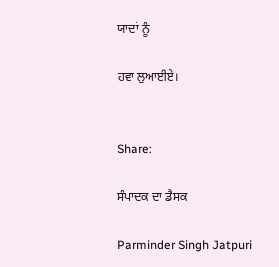ਯਾਦਾਂ ਨੂੰ

ਹਵਾ ਲੁਆਈਏ।


Share:

ਸੰਪਾਦਕ ਦਾ ਡੈਸਕ

Parminder Singh Jatpuri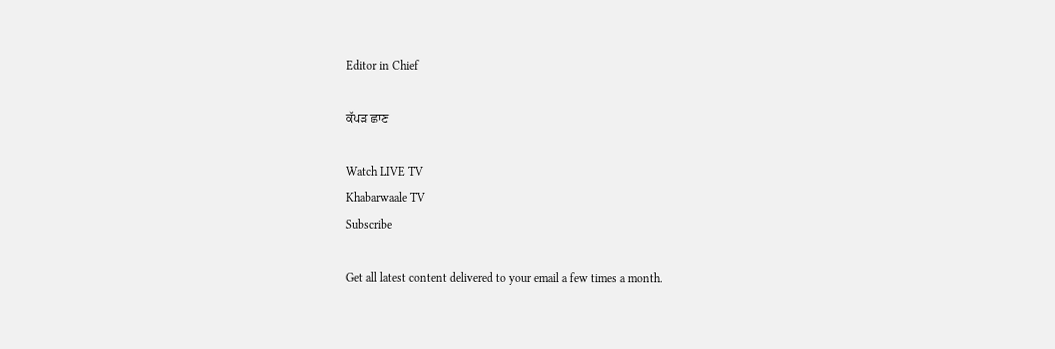Editor in Chief

ਕੱਪੜ ਛਾਣ

Watch LIVE TV
Khabarwaale TV
Subscribe

Get all latest content delivered to your email a few times a month.